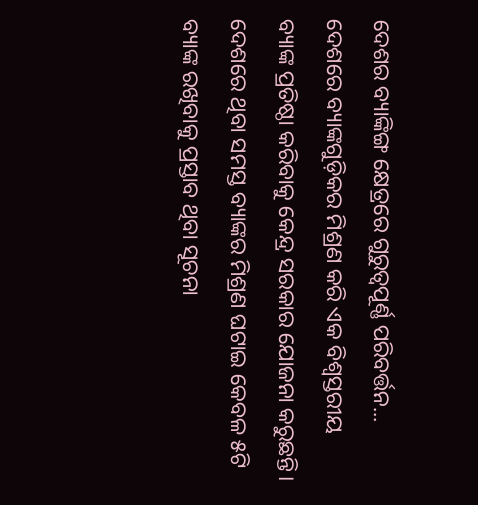ଦେଶର ବ୍ୟାଙ୍କିଙ୍ଗ କ୍ଷେତ୍ରରେ ଗୁରୁତ୍ୱପୂର୍ଣ୍ଣ ପରିବର୍ତ୍ତନ...
ଦେଶରେ ବ୍ୟାଙ୍କଗୁଡ଼ିକର ମିଶ୍ରଣ କରି ଏକ ବିଶ୍ବସ୍ତରୀୟ ବ୍ୟାଙ୍କ ପ୍ରତିଷ୍ଠା କରିବାକୁ କେନ୍ଦ୍ର ସରକାର ଯୋଜନା କରୁଛନ୍ତି।
ଦେଶରେ ଥିବା ସମସ୍ତ ବ୍ୟାଙ୍କର ମିଶ୍ରଣ ଘଟାଇ କେବଳ ୫ଟି ବ୍ୟାଙ୍କ ରଖିବାକୁ ପ୍ରସ୍ତାବ ଥିବା ସୂଚନା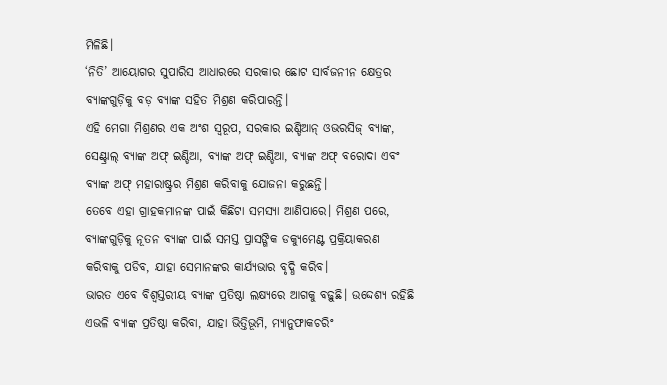ମିଳିଛି।
‘ନିତି’ ଆୟୋଗର ସୁପାରିସ ଆଧାରରେ ସରକାର ଛୋଟ ସାର୍ବଜନୀନ କ୍ଷେତ୍ରର ବ୍ୟାଙ୍କଗୁଡ଼ିକୁ ବଡ଼ ବ୍ୟାଙ୍କ ସହିତ ମିଶ୍ରଣ କରିପାରନ୍ତି।
ଏହି ମେଗା ମିଶ୍ରଣର ଏକ ଅଂଶ ସ୍ୱରୂପ, ସରକାର ଇଣ୍ଡିଆନ୍ ଓଭରସିଜ୍ ବ୍ୟାଙ୍କ, ସେଣ୍ଟ୍ରାଲ୍ ବ୍ୟାଙ୍କ ଅଫ୍ ଇଣ୍ଡିଆ, ବ୍ୟାଙ୍କ ଅଫ୍ ଇଣ୍ଡିଆ, ବ୍ୟାଙ୍କ ଅଫ୍ ବରୋଦା ଏବଂ ବ୍ୟାଙ୍କ ଅଫ୍ ମହାରାଷ୍ଟ୍ରର ମିଶ୍ରଣ କରିବାକୁ ଯୋଜନା କରୁଛନ୍ତି।
ତେବେ ଏହା ଗ୍ରାହକମାନଙ୍କ ପାଇଁ କିଛିଟା ସମସ୍ୟା ଆଣିପାରେ। ମିଶ୍ରଣ ପରେ, ବ୍ୟାଙ୍କଗୁଡ଼ିକୁ ନୂତନ ବ୍ୟାଙ୍କ ପାଇଁ ସମସ୍ତ ପ୍ରାସଙ୍ଗିକ ଡକ୍ୟୁମେଣ୍ଟ ପ୍ରକ୍ରିୟାକରଣ କରିବାକୁ ପଡିବ, ଯାହା ସେମାନଙ୍କର କାର୍ଯ୍ୟଭାର ବୃଦ୍ଧି କରିବ।
ଭାରତ ଏବେ ବିଶ୍ୱସ୍ତରୀୟ ବ୍ୟାଙ୍କ ପ୍ରତିଷ୍ଠା ଲକ୍ଷ୍ୟରେ ଆଗକୁ ବଢ଼ୁଛି। ଉଦ୍ଦେଶ୍ୟ ରହିଛି ଏଭଳି ବ୍ୟାଙ୍କ ପ୍ରତିଷ୍ଠା କରିବା, ଯାହା ଭିତ୍ତିଭୂମି, ମ୍ୟାନୁଫାକଚରିଂ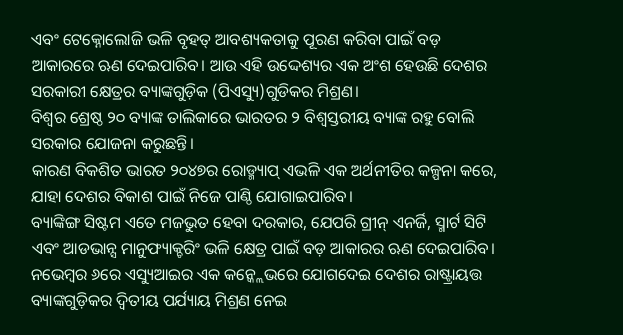ଏବଂ ଟେକ୍ନୋଲୋଜି ଭଳି ବୃହତ୍ ଆବଶ୍ୟକତାକୁ ପୂରଣ କରିବା ପାଇଁ ବଡ଼ ଆକାରରେ ଋଣ ଦେଇପାରିବ। ଆଉ ଏହି ଉଦ୍ଦେଶ୍ୟର ଏକ ଅଂଶ ହେଉଛି ଦେଶର ସରକାରୀ କ୍ଷେତ୍ରର ବ୍ୟାଙ୍କଗୁଡ଼ିକ (ପିଏସ୍ୟୁ)ଗୁଡିକର ମିଶ୍ରଣ।
ବିଶ୍ୱର ଶ୍ରେଷ୍ଠ ୨୦ ବ୍ୟାଙ୍କ ତାଲିକାରେ ଭାରତର ୨ ବିଶ୍ୱସ୍ତରୀୟ ବ୍ୟାଙ୍କ ରହୁ ବୋଲି ସରକାର ଯୋଜନା କରୁଛନ୍ତି।
କାରଣ ବିକଶିତ ଭାରତ ୨୦୪୭ର ରୋଡ୍ମ୍ୟାପ୍ ଏଭଳି ଏକ ଅର୍ଥନୀତିର କଳ୍ପନା କରେ, ଯାହା ଦେଶର ବିକାଶ ପାଇଁ ନିଜେ ପାଣ୍ଠି ଯୋଗାଇପାରିବ।
ବ୍ୟାଙ୍କିଙ୍ଗ ସିଷ୍ଟମ ଏତେ ମଜଭୁତ ହେବା ଦରକାର, ଯେପରି ଗ୍ରୀନ୍ ଏନର୍ଜି, ସ୍ମାର୍ଟ ସିଟି ଏବଂ ଆଡଭାନ୍ସ ମାନୁଫ୍ୟାକ୍ଚରିଂ ଭଳି କ୍ଷେତ୍ର ପାଇଁ ବଡ଼ ଆକାରର ଋଣ ଦେଇପାରିବ।
ନଭେମ୍ବର ୬ରେ ଏସ୍ୟୁଆଇର ଏକ କନ୍କ୍ଲେଭରେ ଯୋଗଦେଇ ଦେଶର ରାଷ୍ଟ୍ରାୟତ୍ତ ବ୍ୟାଙ୍କଗୁଡ଼ିକର ଦ୍ୱିତୀୟ ପର୍ଯ୍ୟାୟ ମିଶ୍ରଣ ନେଇ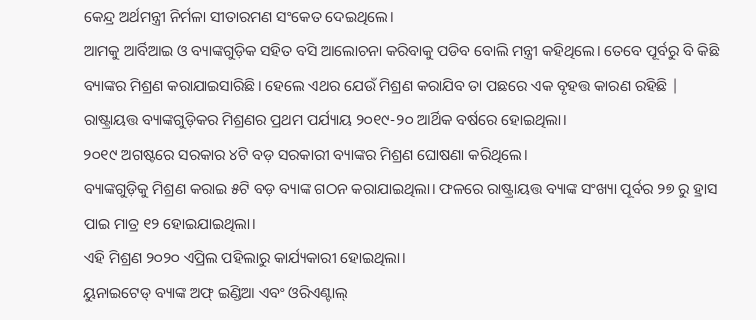କେନ୍ଦ୍ର ଅର୍ଥମନ୍ତ୍ରୀ ନିର୍ମଳା ସୀତାରମଣ ସଂକେତ ଦେଇଥିଲେ।
ଆମକୁ ଆର୍ବିଆଇ ଓ ବ୍ୟାଙ୍କଗୁଡ଼ିକ ସହିତ ବସି ଆଲୋଚନା କରିବାକୁ ପଡିବ ବୋଲି ମନ୍ତ୍ରୀ କହିଥିଲେ। ତେବେ ପୂର୍ବରୁ ବି କିଛି ବ୍ୟାଙ୍କର ମିଶ୍ରଣ କରାଯାଇସାରିଛି। ହେଲେ ଏଥର ଯେଉଁ ମିଶ୍ରଣ କରାଯିବ ତା ପଛରେ ଏକ ବୃହତ୍ତ କାରଣ ରହିଛି |
ରାଷ୍ଟ୍ରାୟତ୍ତ ବ୍ୟାଙ୍କଗୁଡ଼ିକର ମିଶ୍ରଣର ପ୍ରଥମ ପର୍ଯ୍ୟାୟ ୨୦୧୯-୨୦ ଆର୍ଥିକ ବର୍ଷରେ ହୋଇଥିଲା।
୨୦୧୯ ଅଗଷ୍ଟରେ ସରକାର ୪ଟି ବଡ଼ ସରକାରୀ ବ୍ୟାଙ୍କର ମିଶ୍ରଣ ଘୋଷଣା କରିଥିଲେ।
ବ୍ୟାଙ୍କଗୁଡ଼ିକୁ ମିଶ୍ରଣ କରାଇ ୫ଟି ବଡ଼ ବ୍ୟାଙ୍କ ଗଠନ କରାଯାଇଥିଲା। ଫଳରେ ରାଷ୍ଟ୍ରାୟତ୍ତ ବ୍ୟାଙ୍କ ସଂଖ୍ୟା ପୂର୍ବର ୨୭ ରୁ ହ୍ରାସ ପାଇ ମାତ୍ର ୧୨ ହୋଇଯାଇଥିଲା।
ଏହି ମିଶ୍ରଣ ୨୦୨୦ ଏପ୍ରିଲ ପହିଲାରୁ କାର୍ଯ୍ୟକାରୀ ହୋଇଥିଲା।
ୟୁନାଇଟେଡ୍ ବ୍ୟାଙ୍କ ଅଫ୍ ଇଣ୍ଡିଆ ଏବଂ ଓରିଏଣ୍ଟାଲ୍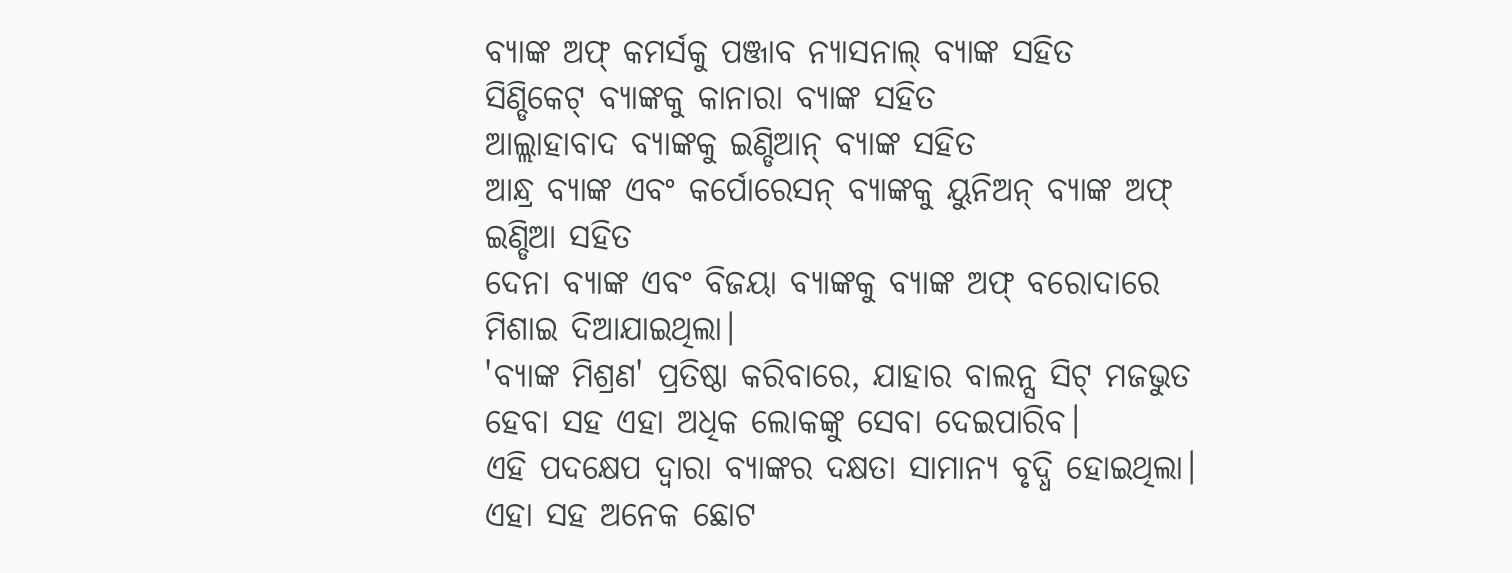ବ୍ୟାଙ୍କ ଅଫ୍ କମର୍ସକୁ ପଞ୍ଜାବ ନ୍ୟାସନାଲ୍ ବ୍ୟାଙ୍କ ସହିତ
ସିଣ୍ଡିକେଟ୍ ବ୍ୟାଙ୍କକୁ କାନାରା ବ୍ୟାଙ୍କ ସହିତ
ଆଲ୍ଲାହାବାଦ ବ୍ୟାଙ୍କକୁ ଇଣ୍ଡିଆନ୍ ବ୍ୟାଙ୍କ ସହିତ
ଆନ୍ଧ୍ର ବ୍ୟାଙ୍କ ଏବଂ କର୍ପୋରେସନ୍ ବ୍ୟାଙ୍କକୁ ୟୁନିଅନ୍ ବ୍ୟାଙ୍କ ଅଫ୍ ଇଣ୍ଡିଆ ସହିତ
ଦେନା ବ୍ୟାଙ୍କ ଏବଂ ବିଜୟା ବ୍ୟାଙ୍କକୁ ବ୍ୟାଙ୍କ ଅଫ୍ ବରୋଦାରେ ମିଶାଇ ଦିଆଯାଇଥିଲା।
'ବ୍ୟାଙ୍କ ମିଶ୍ରଣ' ପ୍ରତିଷ୍ଠା କରିବାରେ, ଯାହାର ବାଲନ୍ସ ସିଟ୍ ମଜଭୁତ ହେବା ସହ ଏହା ଅଧିକ ଲୋକଙ୍କୁ ସେବା ଦେଇପାରିବ।
ଏହି ପଦକ୍ଷେପ ଦ୍ବାରା ବ୍ୟାଙ୍କର ଦକ୍ଷତା ସାମାନ୍ୟ ବୃଦ୍ଧି ହୋଇଥିଲା। ଏହା ସହ ଅନେକ ଛୋଟ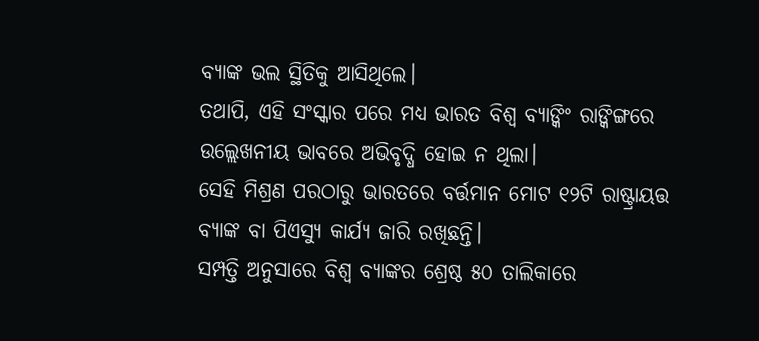ବ୍ୟାଙ୍କ ଭଲ ସ୍ଥିତିକୁ ଆସିଥିଲେ।
ତଥାପି, ଏହି ସଂସ୍କାର ପରେ ମଧ୍ୟ ଭାରତ ବିଶ୍ୱ ବ୍ୟାଙ୍କିଂ ରାଙ୍କିଙ୍ଗରେ ଉଲ୍ଲେଖନୀୟ ଭାବରେ ଅଭିବୃଦ୍ଧି ହୋଇ ନ ଥିଲା।
ସେହି ମିଶ୍ରଣ ପରଠାରୁ ଭାରତରେ ବର୍ତ୍ତମାନ ମୋଟ ୧୨ଟି ରାଷ୍ଟ୍ରାୟତ୍ତ ବ୍ୟାଙ୍କ ବା ପିଏସ୍ୟୁ କାର୍ଯ୍ୟ ଜାରି ରଖିଛନ୍ତି।
ସମ୍ପତ୍ତି ଅନୁସାରେ ବିଶ୍ୱ ବ୍ୟାଙ୍କର ଶ୍ରେଷ୍ଠ ୫୦ ତାଲିକାରେ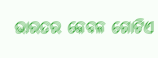ଭାରତର କେବଳ ଗୋଟିଏ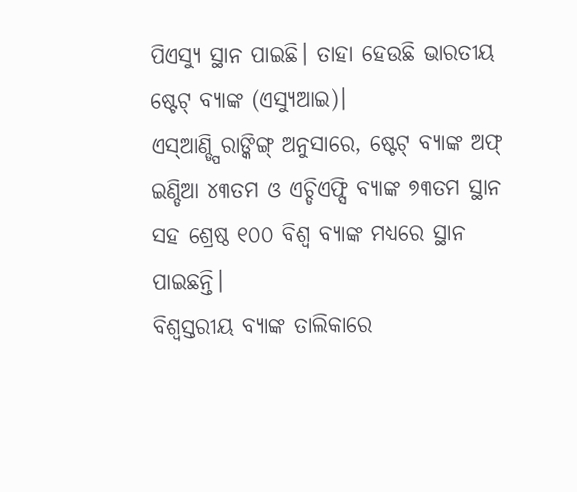ପିଏସ୍ୟୁ ସ୍ଥାନ ପାଇଛି। ତାହା ହେଉଛି ଭାରତୀୟ ଷ୍ଟେଟ୍ ବ୍ୟାଙ୍କ (ଏସ୍ୟୁଆଇ)।
ଏସ୍ଆଣ୍ଡ୍ପି ରାଙ୍କିଙ୍ଗ୍ ଅନୁସାରେ, ଷ୍ଟେଟ୍ ବ୍ୟାଙ୍କ ଅଫ୍ ଇଣ୍ଡିଆ ୪୩ତମ ଓ ଏଚ୍ଡିଏଫ୍ସି ବ୍ୟାଙ୍କ ୭୩ତମ ସ୍ଥାନ ସହ ଶ୍ରେଷ୍ଠ ୧୦୦ ବିଶ୍ୱ ବ୍ୟାଙ୍କ ମଧ୍ୟରେ ସ୍ଥାନ ପାଇଛନ୍ତି।
ବିଶ୍ୱସ୍ତରୀୟ ବ୍ୟାଙ୍କ ତାଲିକାରେ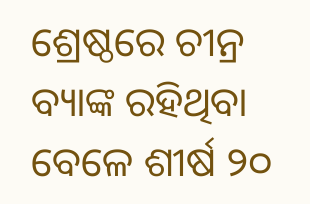ଶ୍ରେଷ୍ଠରେ ଚୀନ୍ର ବ୍ୟାଙ୍କ ରହିଥିବା ବେଳେ ଶୀର୍ଷ ୨୦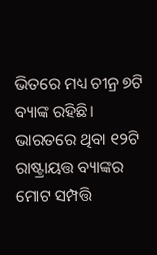ଭିତରେ ମଧ୍ୟ ଚୀନ୍ର ୭ଟି ବ୍ୟାଙ୍କ ରହିଛି।
ଭାରତରେ ଥିବା ୧୨ଟି ରାଷ୍ଟ୍ରାୟତ୍ତ ବ୍ୟାଙ୍କର ମୋଟ ସମ୍ପତ୍ତି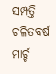ସମ୍ପତ୍ତି ଚଳିତବର୍ଷ ମାର୍ଚ୍ଚ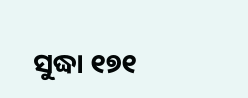ସୁଦ୍ଧା ୧୭୧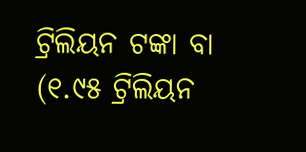ଟ୍ରିଲିୟନ ଟଙ୍କା ବା (୧.୯୫ ଟ୍ରିଲିୟନ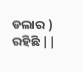ଡଲାର ) ରହିଛି ||